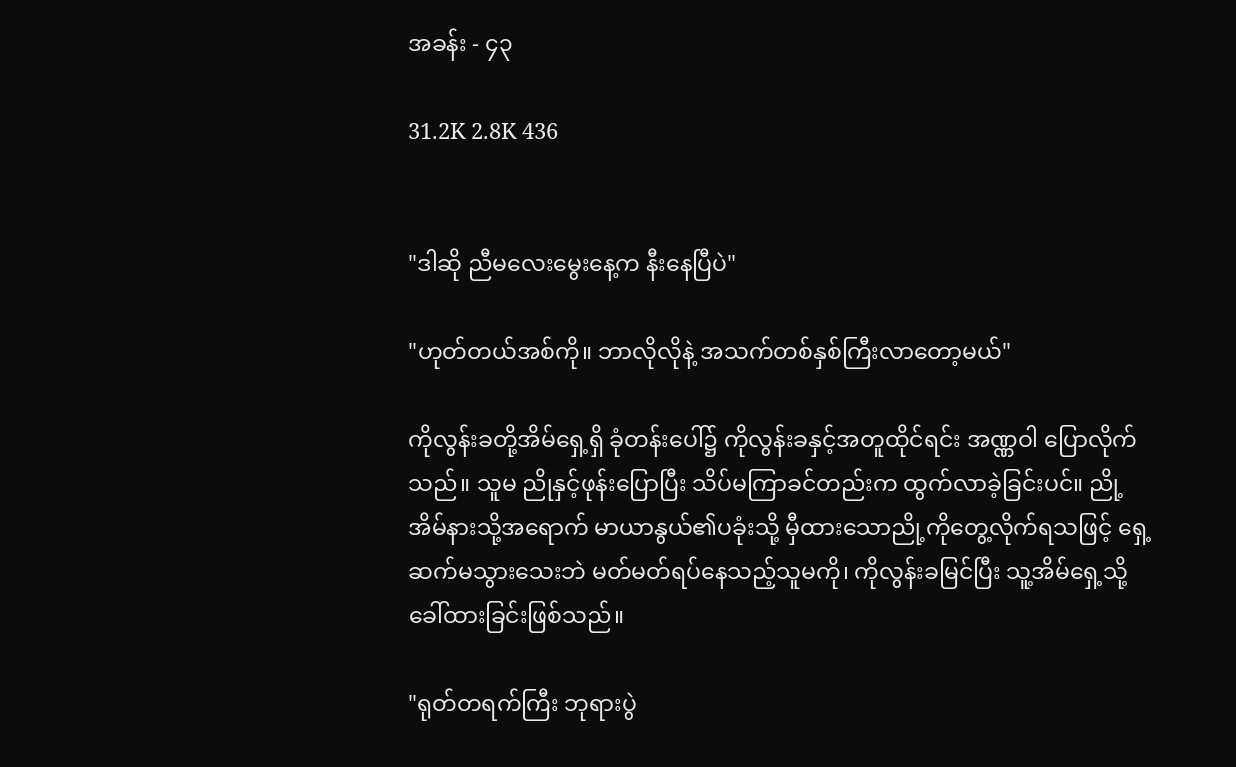အခန်း - ၄၃

31.2K 2.8K 436


"ဒါဆို ညီမလေးမွေးနေ့က နီးနေပြီပဲ"

"ဟုတ်တယ်အစ်ကို။ ဘာလိုလိုနဲ့ အသက်တစ်နှစ်ကြီးလာတော့မယ်"

ကိုလွန်းခတို့အိမ်ရှေ့ရှိ ခုံတန်းပေါ်၌ ကိုလွန်းခနှင့်အတူထိုင်ရင်း အဏ္ဏဝါ ပြောလိုက်သည်။ သူမ ညိုနှင့်ဖုန်းပြောပြီး သိပ်မကြာခင်တည်းက ထွက်လာခဲ့ခြင်းပင်။ ညို့အိမ်နားသို့အရောက် မာယာနွယ်၏ပခုံးသို့ မှီထားသောညို့ကိုတွေ့လိုက်ရသဖြင့် ရှေ့ဆက်မသွားသေးဘဲ မတ်မတ်ရပ်နေသည့်သူမကို၊ ကိုလွန်းခမြင်ပြီး သူ့အိမ်ရှေ့သို့ ခေါ်ထားခြင်းဖြစ်သည်။

"ရုတ်တရက်ကြီး ဘုရားပွဲ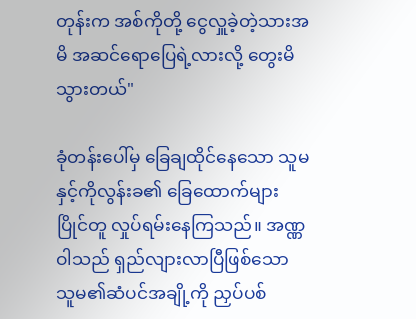တုန်းက အစ်ကိုတို့ ငွေလှူခဲ့တဲ့သားအမိ အဆင်ရောပြေရဲ့လားလို့ တွေးမိသွားတယ်"

ခုံတန်းပေါ်မှ ခြေချထိုင်နေသော သူမနှင့်ကိုလွန်းခ၏ ခြေထောက်များ ပြိုင်တူ လှုပ်ရမ်းနေကြသည်။ အဏ္ဏဝါသည် ရှည်လျားလာပြီဖြစ်သော သူမ၏ဆံပင်အချို့ကို ညှပ်ပစ်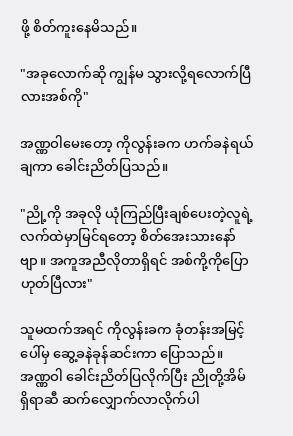ဖို့ စိတ်ကူးနေမိသည်။

"အခုလောက်ဆို ကျွန်မ သွားလို့ရလောက်ပြီလားအစ်ကို"

အဏ္ဏဝါမေးတော့ ကိုလွန်းခက ဟက်ခနဲရယ်ချကာ ခေါင်းညိတ်ပြသည်။

"ညို့ကို အခုလို ယုံကြည်ပြီးချစ်ပေးတဲ့လူရဲ့လက်ထဲမှာမြင်ရတော့ စိတ်အေးသားနော်ဗျာ။ အကူအညီလိုတာရှိရင် အစ်ကို့ကိုပြော ဟုတ်ပြီလား"

သူမထက်အရင် ကိုလွန်းခက ခုံတန်းအမြင့်ပေါ်မှ ဆွေ့ခနဲခုန်ဆင်းကာ ပြောသည်။ အဏ္ဏဝါ ခေါင်းညိတ်ပြလိုက်ပြီး ညိုတို့အိမ်ရှိရာဆီ ဆက်လျှောက်လာလိုက်ပါ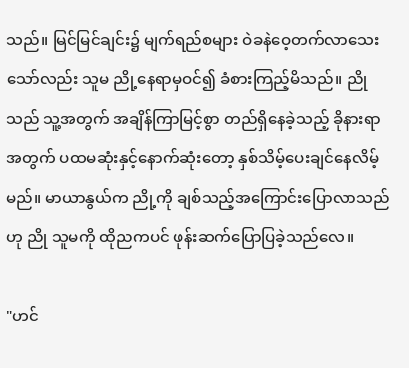သည်။ မြင်မြင်ချင်း၌ မျက်ရည်စများ ဝဲခနဲဝေ့တက်လာသေးသော်လည်း သူမ ညို့နေရာမှဝင်၍ ခံစားကြည့်မိသည်။ ညိုသည် သူ့အတွက် အချိန်ကြာမြင့်စွာ တည်ရှိနေခဲ့သည့် ခိုနားရာအတွက် ပထမဆုံးနှင့်နောက်ဆုံးတော့ နှစ်သိမ့်ပေးချင်နေလိမ့်မည်။ မာယာနွယ်က ညို့ကို ချစ်သည့်အကြောင်းပြောလာသည်ဟု ညို သူမကို ထိုညကပင် ဖုန်းဆက်ပြောပြခဲ့သည်လေ။

"ဟင်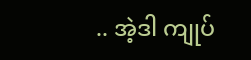.. အဲ့ဒါ ကျုပ်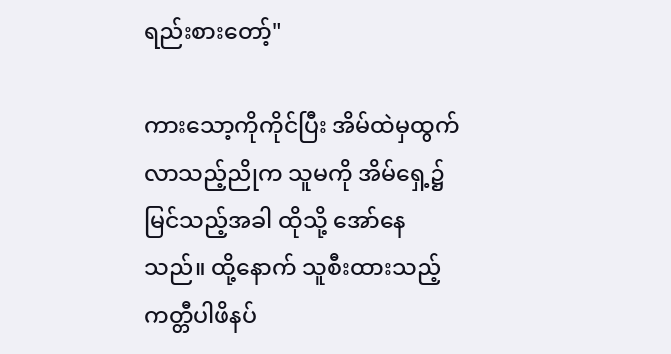ရည်းစားတော့်"

ကားသော့ကိုကိုင်ပြီး အိမ်ထဲမှထွက်လာသည့်ညိုက သူမကို အိမ်ရှေ့၌မြင်သည့်အခါ ထိုသို့ အော်နေသည်။ ထို့နောက် သူစီးထားသည့် ကတ္တီပါဖိနပ်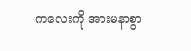ကလေးကို အားမနာစွာ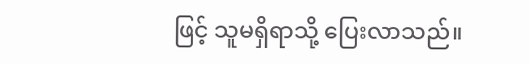ဖြင့် သူမရှိရာသို့ ပြေးလာသည်။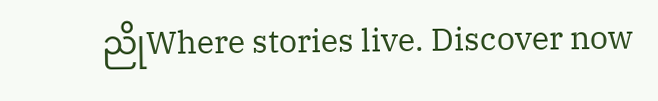ညိုWhere stories live. Discover now